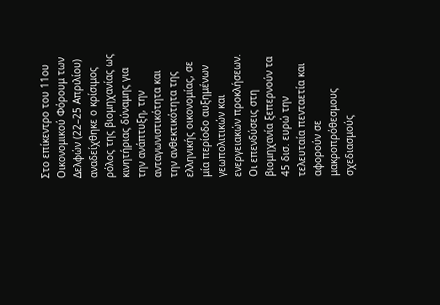Στο επίκεντρο του 11ου Οικονομικού Φόρουμ των Δελφών (22–25 Απριλίου) αναδείχθηκε ο κρίσιμος ρόλος της βιομηχανίας ως κινητήριας δύναμης για την ανάπτυξη, την ανταγωνιστικότητα και την ανθεκτικότητα της ελληνικής οικονομίας, σε μία περίοδο αυξημένων γεωπολιτικών και ενεργειακών προκλήσεων.
Οι επενδύσεις στη βιομηχανία ξεπερνούν τα 45 δισ. ευρώ την τελευταία πενταετία και αφορούν σε μακροπρόθεσμους σχεδιασμούς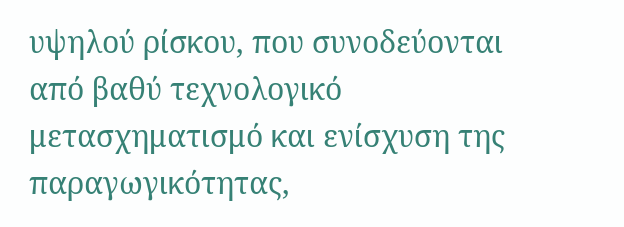υψηλού ρίσκου, που συνοδεύονται από βαθύ τεχνολογικό μετασχηματισμό και ενίσχυση της παραγωγικότητας,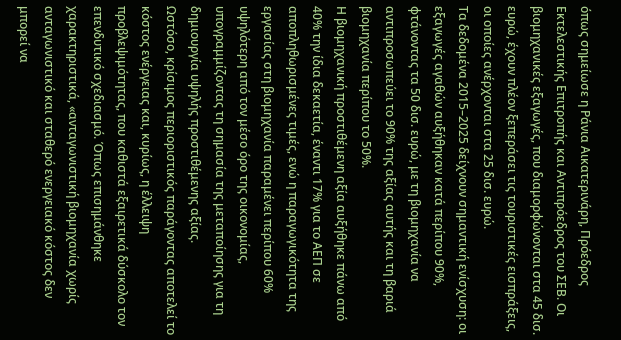όπως σημείωσε η Ράνια Αικατερινάρη, Πρόεδρος Εκτελεστικής Επιτροπής και Αντιπρόεδρος του ΣΕΒ. Οι βιομηχανικές εξαγωγές, που διαμορφώνονται στα 45 δισ. ευρώ, έχουν πλέον ξεπεράσει τις τουριστικές εισπράξεις, οι οποίες ανέρχονται στα 25 δισ. ευρώ.
Τα δεδομένα 2015–2025 δείχνουν σημαντική ενίσχυση: οι εξαγωγές αγαθών αυξήθηκαν κατά περίπου 90%, φτάνοντας τα 50 δισ. ευρώ, με τη βιομηχανία να αντιπροσωπεύει το 90% της αξίας αυτής και τη βαριά βιομηχανία περίπου το 50%.
Η βιομηχανική προστιθέμενη αξία αυξήθηκε πάνω από 40% την ίδια δεκαετία, έναντι 17% για το ΑΕΠ σε αποπληθωρισμένες τιμές, ενώ η παραγωγικότητα της εργασίας στη βιομηχανία παραμένει περίπου 60% υψηλότερη από τον μέσο όρο της οικονομίας, υπογραμμίζοντας τη σημασία της μεταποίησης για τη δημιουργία υψηλής προστιθέμενης αξίας.
Ωστόσο, κρίσιμος περιοριστικός παράγοντας αποτελεί το κόστος ενέργειας και, κυρίως, η έλλειψη προβλεψιμότητας, που καθιστά εξαιρετικά δύσκολο τον επενδυτικό σχεδιασμό. Όπως επισημάνθηκε χαρακτηριστικά, «ανταγωνιστική βιομηχανία χωρίς ανταγωνιστικό και σταθερό ενεργειακό κόστος δεν μπορεί να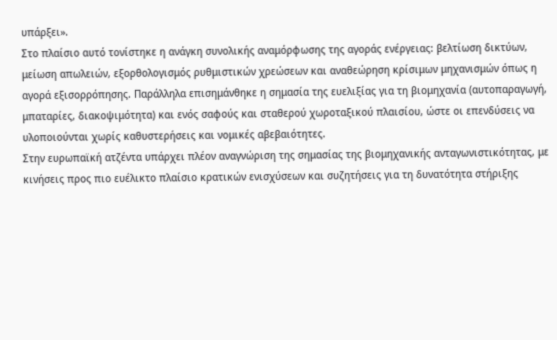υπάρξει».
Στο πλαίσιο αυτό τονίστηκε η ανάγκη συνολικής αναμόρφωσης της αγοράς ενέργειας: βελτίωση δικτύων, μείωση απωλειών, εξορθολογισμός ρυθμιστικών χρεώσεων και αναθεώρηση κρίσιμων μηχανισμών όπως η αγορά εξισορρόπησης. Παράλληλα επισημάνθηκε η σημασία της ευελιξίας για τη βιομηχανία (αυτοπαραγωγή, μπαταρίες, διακοψιμότητα) και ενός σαφούς και σταθερού χωροταξικού πλαισίου, ώστε οι επενδύσεις να υλοποιούνται χωρίς καθυστερήσεις και νομικές αβεβαιότητες.
Στην ευρωπαϊκή ατζέντα υπάρχει πλέον αναγνώριση της σημασίας της βιομηχανικής ανταγωνιστικότητας, με κινήσεις προς πιο ευέλικτο πλαίσιο κρατικών ενισχύσεων και συζητήσεις για τη δυνατότητα στήριξης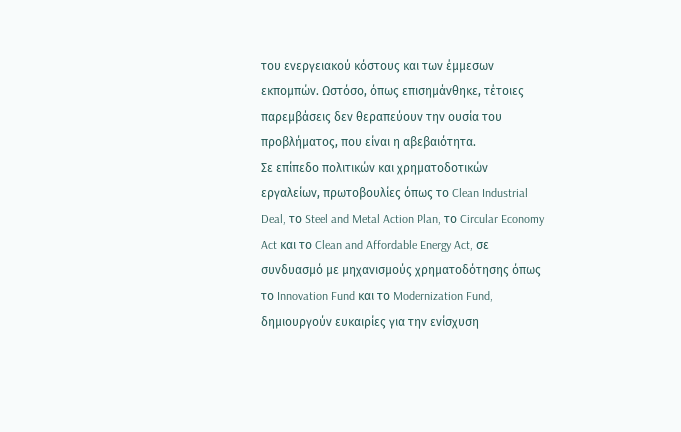του ενεργειακού κόστους και των έμμεσων εκπομπών. Ωστόσο, όπως επισημάνθηκε, τέτοιες παρεμβάσεις δεν θεραπεύουν την ουσία του προβλήματος, που είναι η αβεβαιότητα.
Σε επίπεδο πολιτικών και χρηματοδοτικών εργαλείων, πρωτοβουλίες όπως το Clean Industrial Deal, το Steel and Metal Action Plan, το Circular Economy Act και το Clean and Affordable Energy Act, σε συνδυασμό με μηχανισμούς χρηματοδότησης όπως το Innovation Fund και το Modernization Fund, δημιουργούν ευκαιρίες για την ενίσχυση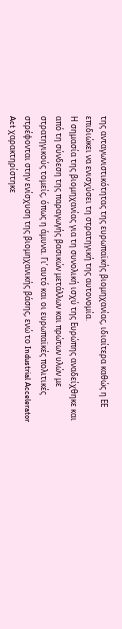της ανταγωνιστικότητας της ευρωπαϊκής βιομηχανίας, ιδιαίτερα καθώς η ΕΕ επιδιώκει να ενισχύσει τη στρατηγική της αυτονομία.
Η σημασία της βιομηχανίας για τη συνολική ισχύ της Ευρώπης αναδείχθηκε και από τη σύνδεση της παραγωγής βασικών μετάλλων και πρώτων υλών με στρατηγικούς τομείς, όπως η άμυνα. Γι’ αυτό και οι ευρωπαϊκές πολιτικές στρέφονται στην ενίσχυση της βιομηχανικής βάσης, ενώ το Industrial Accelerator Act χαρακτηρίστηκε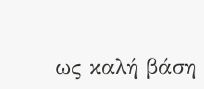ως καλή βάση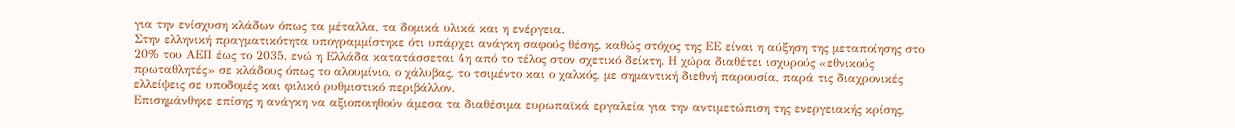για την ενίσχυση κλάδων όπως τα μέταλλα, τα δομικά υλικά και η ενέργεια.
Στην ελληνική πραγματικότητα υπογραμμίστηκε ότι υπάρχει ανάγκη σαφούς θέσης, καθώς στόχος της ΕΕ είναι η αύξηση της μεταποίησης στο 20% του ΑΕΠ έως το 2035, ενώ η Ελλάδα κατατάσσεται 4η από το τέλος στον σχετικό δείκτη. Η χώρα διαθέτει ισχυρούς «εθνικούς πρωταθλητές» σε κλάδους όπως το αλουμίνιο, ο χάλυβας, το τσιμέντο και ο χαλκός, με σημαντική διεθνή παρουσία, παρά τις διαχρονικές ελλείψεις σε υποδομές και φιλικό ρυθμιστικό περιβάλλον.
Επισημάνθηκε επίσης η ανάγκη να αξιοποιηθούν άμεσα τα διαθέσιμα ευρωπαϊκά εργαλεία για την αντιμετώπιση της ενεργειακής κρίσης,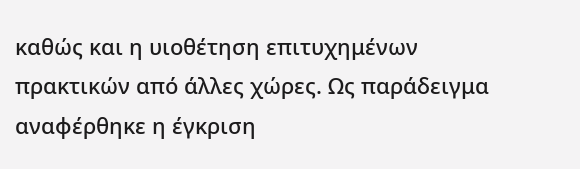καθώς και η υιοθέτηση επιτυχημένων πρακτικών από άλλες χώρες. Ως παράδειγμα αναφέρθηκε η έγκριση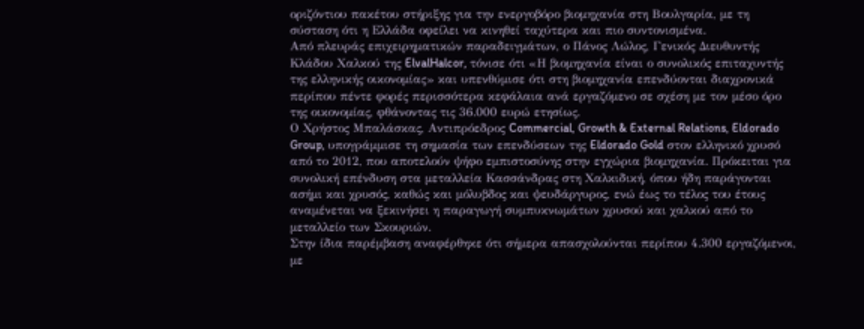οριζόντιου πακέτου στήριξης για την ενεργοβόρο βιομηχανία στη Βουλγαρία, με τη σύσταση ότι η Ελλάδα οφείλει να κινηθεί ταχύτερα και πιο συντονισμένα.
Από πλευράς επιχειρηματικών παραδειγμάτων, ο Πάνος Λώλος, Γενικός Διευθυντής Κλάδου Χαλκού της ElvalHalcor, τόνισε ότι «Η βιομηχανία είναι ο συνολικός επιταχυντής της ελληνικής οικονομίας» και υπενθύμισε ότι στη βιομηχανία επενδύονται διαχρονικά περίπου πέντε φορές περισσότερα κεφάλαια ανά εργαζόμενο σε σχέση με τον μέσο όρο της οικονομίας, φθάνοντας τις 36.000 ευρώ ετησίως.
Ο Χρήστος Μπαλάσκας, Αντιπρόεδρος Commercial, Growth & External Relations, Eldorado Group, υπογράμμισε τη σημασία των επενδύσεων της Eldorado Gold στον ελληνικό χρυσό από το 2012, που αποτελούν ψήφο εμπιστοσύνης στην εγχώρια βιομηχανία. Πρόκειται για συνολική επένδυση στα μεταλλεία Κασσάνδρας στη Χαλκιδική, όπου ήδη παράγονται ασήμι και χρυσός, καθώς και μόλυβδος και ψευδάργυρος, ενώ έως το τέλος του έτους αναμένεται να ξεκινήσει η παραγωγή συμπυκνωμάτων χρυσού και χαλκού από το μεταλλείο των Σκουριών.
Στην ίδια παρέμβαση αναφέρθηκε ότι σήμερα απασχολούνται περίπου 4.300 εργαζόμενοι, με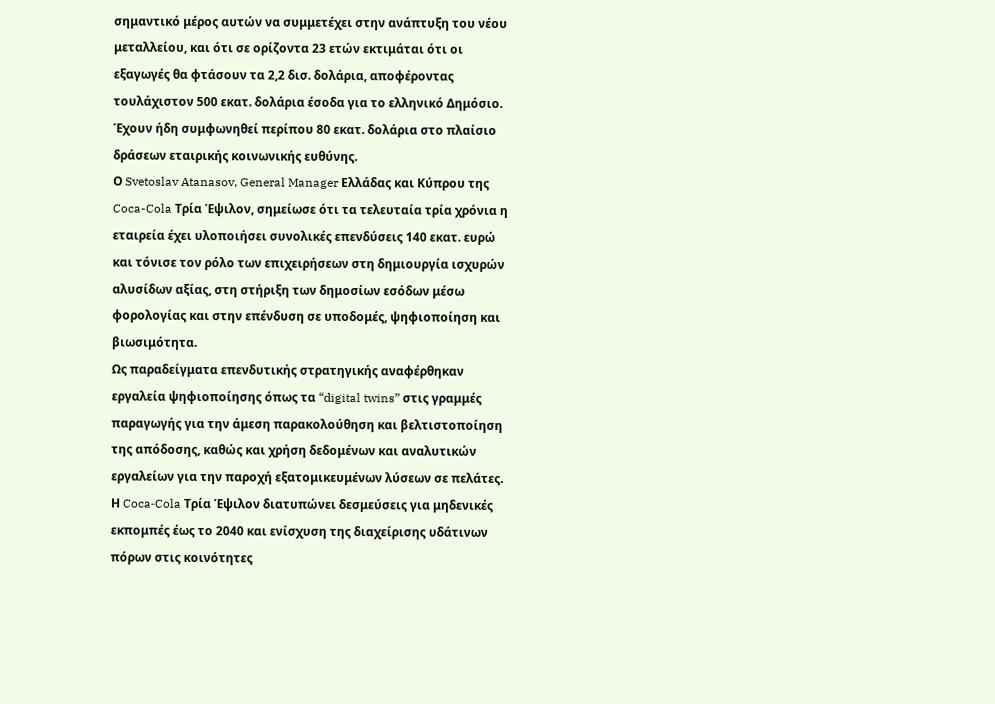σημαντικό μέρος αυτών να συμμετέχει στην ανάπτυξη του νέου μεταλλείου, και ότι σε ορίζοντα 23 ετών εκτιμάται ότι οι εξαγωγές θα φτάσουν τα 2,2 δισ. δολάρια, αποφέροντας τουλάχιστον 500 εκατ. δολάρια έσοδα για το ελληνικό Δημόσιο. Έχουν ήδη συμφωνηθεί περίπου 80 εκατ. δολάρια στο πλαίσιο δράσεων εταιρικής κοινωνικής ευθύνης.
Ο Svetoslav Atanasov, General Manager Ελλάδας και Κύπρου της Coca-Cola Τρία Έψιλον, σημείωσε ότι τα τελευταία τρία χρόνια η εταιρεία έχει υλοποιήσει συνολικές επενδύσεις 140 εκατ. ευρώ και τόνισε τον ρόλο των επιχειρήσεων στη δημιουργία ισχυρών αλυσίδων αξίας, στη στήριξη των δημοσίων εσόδων μέσω φορολογίας και στην επένδυση σε υποδομές, ψηφιοποίηση και βιωσιμότητα.
Ως παραδείγματα επενδυτικής στρατηγικής αναφέρθηκαν εργαλεία ψηφιοποίησης όπως τα “digital twins” στις γραμμές παραγωγής για την άμεση παρακολούθηση και βελτιστοποίηση της απόδοσης, καθώς και χρήση δεδομένων και αναλυτικών εργαλείων για την παροχή εξατομικευμένων λύσεων σε πελάτες. Η Coca‑Cola Τρία Έψιλον διατυπώνει δεσμεύσεις για μηδενικές εκπομπές έως το 2040 και ενίσχυση της διαχείρισης υδάτινων πόρων στις κοινότητες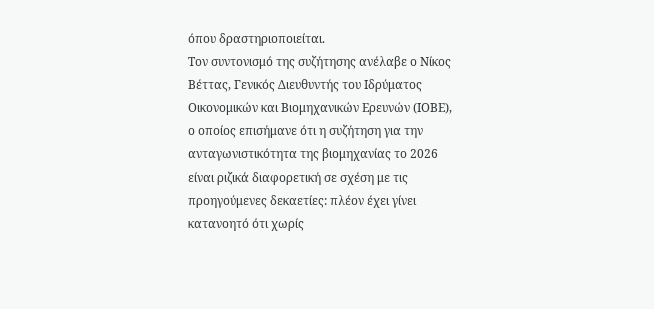όπου δραστηριοποιείται.
Τον συντονισμό της συζήτησης ανέλαβε ο Νίκος Βέττας, Γενικός Διευθυντής του Ιδρύματος Οικονομικών και Βιομηχανικών Ερευνών (ΙΟΒΕ), ο οποίος επισήμανε ότι η συζήτηση για την ανταγωνιστικότητα της βιομηχανίας το 2026 είναι ριζικά διαφορετική σε σχέση με τις προηγούμενες δεκαετίες: πλέον έχει γίνει κατανοητό ότι χωρίς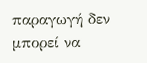παραγωγή δεν μπορεί να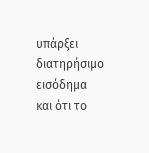υπάρξει διατηρήσιμο εισόδημα και ότι το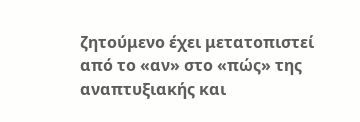ζητούμενο έχει μετατοπιστεί από το «αν» στο «πώς» της αναπτυξιακής και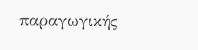παραγωγικής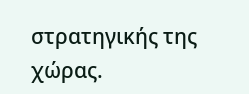στρατηγικής της χώρας.